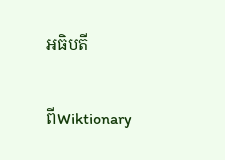អធិបតី

ពីWiktionary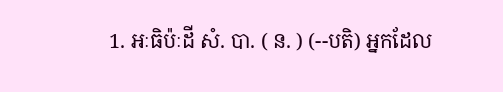1. អៈធិប៉ៈដី សំ. បា. ( ន. ) (--បតិ) អ្នកដែល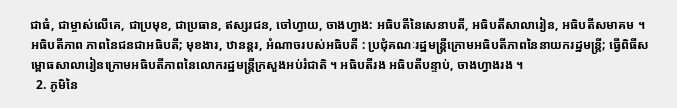ជាធំ, ជាម្ចាស់លើគេ, ជាប្រមុខ, ជាប្រធាន, ឥស្សរជន, ចៅហ្វាយ, ចាងហ្វាង: អធិបតីនៃសេនាបតី, អធិបតីសាលារៀន, អធិបតីសមាគម ។ អធិបតីភាព ភាពនៃជនជាអធិបតី; មុខងារ, ឋានន្តរ, អំណាចរបស់អធិបតី : ប្រជុំគណៈរដ្ឋមន្រ្តីក្រោមអធិបតីភាពនៃនាយករដ្ឋមន្រ្តី; ធ្វើពិធីសម្ពោធសាលារៀនក្រោមអធិបតីភាពនៃលោករដ្ឋមន្រ្តីក្រសួងអប់រំជាតិ ។ អធិបតីរង អធិបតីបន្ទាប់, ចាងហ្វាងរង ។
  2. ភូមិនៃ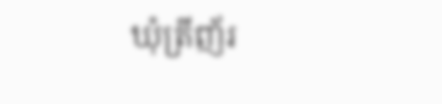ឃុំត្រីញ័រ